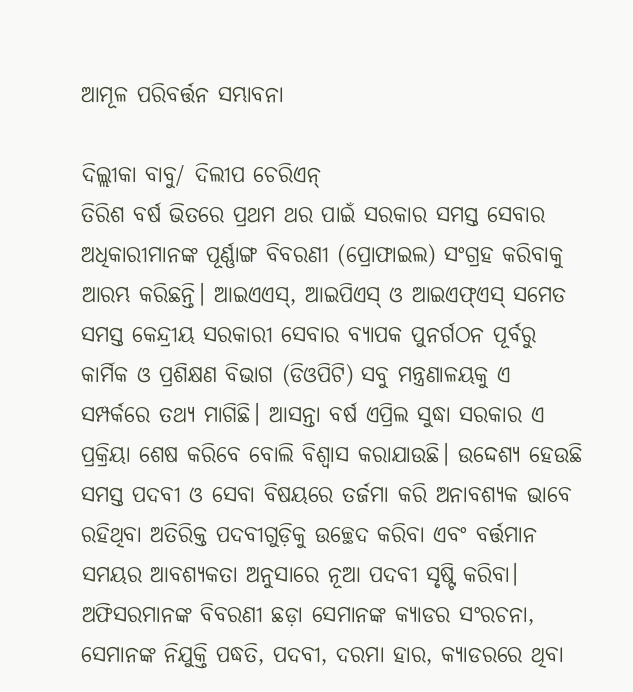ଆମୂଳ ପରିବର୍ତ୍ତନ ସମ୍ଭାବନା

ଦିଲ୍ଲୀକା ବାବୁ/ ଦିଲୀପ ଚେରିଏନ୍‌
ତିରିଶ ବର୍ଷ ଭିତରେ ପ୍ରଥମ ଥର ପାଇଁ ସରକାର ସମସ୍ତ ସେବାର ଅଧିକାରୀମାନଙ୍କ ପୂର୍ଣ୍ଣାଙ୍ଗ ବିବରଣୀ (ପ୍ରୋଫାଇଲ) ସଂଗ୍ରହ କରିବାକୁ ଆରମ୍ଭ କରିଛନ୍ତି। ଆଇଏଏସ୍‌, ଆଇପିଏସ୍‌ ଓ ଆଇଏଫ୍‌ଏସ୍‌ ସମେତ ସମସ୍ତ କେନ୍ଦ୍ରୀୟ ସରକାରୀ ସେବାର ବ୍ୟାପକ ପୁନର୍ଗଠନ ପୂର୍ବରୁ କାର୍ମିକ ଓ ପ୍ରଶିକ୍ଷଣ ବିଭାଗ (ଡିଓପିଟି) ସବୁ ମନ୍ତ୍ରଣାଳୟକୁ ଏ ସମ୍ପର୍କରେ ତଥ୍ୟ ମାଗିଛି। ଆସନ୍ତା ବର୍ଷ ଏପ୍ରିଲ ସୁଦ୍ଧା ସରକାର ଏ ପ୍ରକ୍ରିୟା ଶେଷ କରିବେ ବୋଲି ବିଶ୍ୱାସ କରାଯାଉଛି। ଉଦ୍ଦେଶ୍ୟ ହେଉଛି ସମସ୍ତ ପଦବୀ ଓ ସେବା ବିଷୟରେ ତର୍ଜମା କରି ଅନାବଶ୍ୟକ ଭାବେ ରହିଥିବା ଅତିରିକ୍ତ ପଦବୀଗୁଡ଼ିକୁ ଉଚ୍ଛେଦ କରିବା ଏବଂ ବର୍ତ୍ତମାନ ସମୟର ଆବଶ୍ୟକତା ଅନୁସାରେ ନୂଆ ପଦବୀ ସୃଷ୍ଟି କରିବା। ଅଫିସରମାନଙ୍କ ବିବରଣୀ ଛଡ଼ା ସେମାନଙ୍କ କ୍ୟାଡର ସଂରଚନା, ସେମାନଙ୍କ ନିଯୁକ୍ତି ପଦ୍ଧତି, ପଦବୀ, ଦରମା ହାର, କ୍ୟାଡରରେ ଥିବା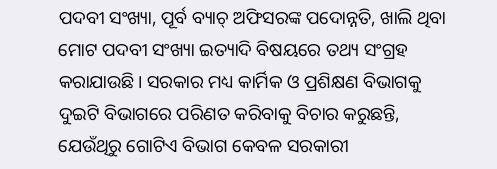ପଦବୀ ସଂଖ୍ୟା, ପୂର୍ବ ବ୍ୟାଚ୍‌ ଅଫିସରଙ୍କ ପଦୋନ୍ନତି, ଖାଲି ଥିବା ମୋଟ ପଦବୀ ସଂଖ୍ୟା ଇତ୍ୟାଦି ବିଷୟରେ ତଥ୍ୟ ସଂଗ୍ରହ କରାଯାଉଛି। ସରକାର ମଧ୍ୟ କାର୍ମିକ ଓ ପ୍ରଶିକ୍ଷଣ ବିଭାଗକୁ ଦୁଇଟି ବିଭାଗରେ ପରିଣତ କରିବାକୁ ବିଚାର କରୁଛନ୍ତି, ଯେଉଁଥିରୁ ଗୋଟିଏ ବିଭାଗ କେବଳ ସରକାରୀ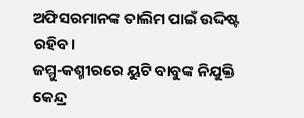ଅଫିସରମାନଙ୍କ ତାଲିମ ପାଇଁ ଉଦ୍ଦିଷ୍ଟ ରହିବ।
ଜମ୍ମୁ-କଶ୍ମୀରରେ ୟୁଟି ବାବୁଙ୍କ ନିଯୁକ୍ତି
କେନ୍ଦ୍ର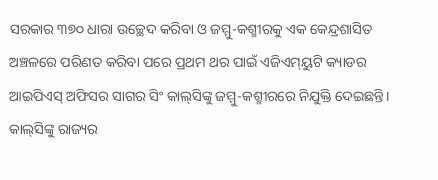ସରକାର ୩୭୦ ଧାରା ଉଚ୍ଛେଦ କରିବା ଓ ଜମ୍ମୁ-କଶ୍ମୀରକୁ ଏକ କେନ୍ଦ୍ରଶାସିତ ଅଞ୍ଚଳରେ ପରିଣତ କରିବା ପରେ ପ୍ରଥମ ଥର ପାଇଁ ଏଜିଏମ୍‌ୟୁଟି କ୍ୟାଡର ଆଇପିଏସ୍‌ ଅଫିସର ସାଗର ସିଂ କାଲ୍‌ସିଙ୍କୁ ଜମ୍ମୁ-କଶ୍ମୀରରେ ନିଯୁକ୍ତି ଦେଇଛନ୍ତି। କାଲ୍‌ସିଙ୍କୁ ରାଜ୍ୟର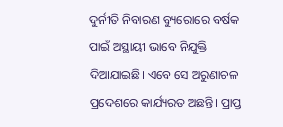ଦୁର୍ନୀତି ନିବାରଣ ବ୍ୟୁରୋରେ ବର୍ଷକ ପାଇଁ ଅସ୍ଥାୟୀ ଭାବେ ନିଯୁକ୍ତି ଦିଆଯାଇଛି। ଏବେ ସେ ଅରୁଣାଚଳ ପ୍ରଦେଶରେ କାର୍ଯ୍ୟରତ ଅଛନ୍ତି। ପ୍ରାପ୍ତ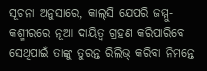ସୂଚନା ଅନୁସାରେ, କାଲ୍‌ସି ଯେପରି ଜମ୍ମୁ-କଶ୍ମୀରରେ ନୂଆ ଦାୟିତ୍ୱ ଗ୍ରହଣ କରିପାରିବେ ସେଥିପାଇଁ ତାଙ୍କୁ ତୁରନ୍ତ ରିଲିଭ୍‌ କରିବା ନିମନ୍ତେ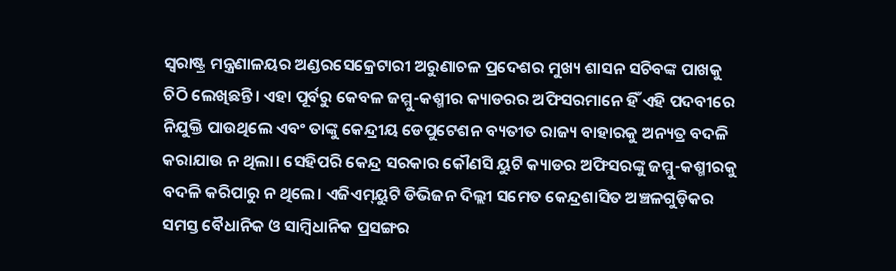ସ୍ବରାଷ୍ଟ୍ର ମନ୍ତ୍ରଣାଳୟର ଅଣ୍ଡରସେକ୍ରେଟାରୀ ଅରୁଣାଚଳ ପ୍ରଦେଶର ମୁଖ୍ୟ ଶାସନ ସଚିବଙ୍କ ପାଖକୁ ଚିଠି ଲେଖିଛନ୍ତି। ଏହା ପୂର୍ବରୁ କେବଳ ଜମ୍ମୁ-କଶ୍ମୀର କ୍ୟାଡରର ଅଫିସରମାନେ ହିଁ ଏହି ପଦବୀରେ ନିଯୁକ୍ତି ପାଉଥିଲେ ଏବଂ ତାଙ୍କୁ କେନ୍ଦ୍ରୀୟ ଡେପୁଟେଶନ ବ୍ୟତୀତ ରାଜ୍ୟ ବାହାରକୁ ଅନ୍ୟତ୍ର ବଦଳି କରାଯାଉ ନ ଥିଲା। ସେହିପରି କେନ୍ଦ୍ର ସରକାର କୌଣସି ୟୁଟି କ୍ୟାଡର ଅଫିସରଙ୍କୁ ଜମ୍ମୁ-କଶ୍ମୀରକୁ ବଦଳି କରିପାରୁ ନ ଥିଲେ। ଏଜିଏମ୍‌ୟୁଟି ଡିଭିଜନ ଦିଲ୍ଲୀ ସମେତ କେନ୍ଦ୍ରଶାସିତ ଅଞ୍ଚଳଗୁଡ଼ିକର ସମସ୍ତ ବୈଧାନିକ ଓ ସାମ୍ବିଧାନିକ ପ୍ରସଙ୍ଗର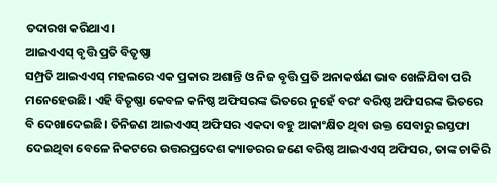ତଦାରଖ କରିଥାଏ।
ଆଇଏଏସ୍‌ ବୃତ୍ତି ପ୍ରତି ବିତୃଷ୍ଣା
ସମ୍ପ୍ରତି ଆଇଏଏସ୍‌ ମହଲରେ ଏକ ପ୍ରକାର ଅଶାନ୍ତି ଓ ନିଜ ବୃତ୍ତି ପ୍ରତି ଅନାକର୍ଷଣ ଭାବ ଖେଳିଯିବା ପରି ମନେହେଉଛି। ଏହି ବିତୃଷ୍ଣା କେବଳ କନିଷ୍ଠ ଅଫିସରଙ୍କ ଭିତରେ ନୁହେଁ ବରଂ ବରିଷ୍ଠ ଅଫିସରଙ୍କ ଭିତରେ ବି ଦେଖାଦେଇଛି। ତିନିଜଣ ଆଇଏଏସ୍‌ ଅଫିସର ଏକଦା ବହୁ ଆକାଂକ୍ଷିତ ଥିବା ଉକ୍ତ ସେବାରୁ ଇସ୍ତଫା ଦେଇଥିବା ବେଳେ ନିକଟରେ ଉତ୍ତରପ୍ରଦେଶ କ୍ୟାଡରର ଜଣେ ବରିଷ୍ଠ ଆଇଏଏସ୍‌ ଅଫିସର, ତାଙ୍କ ଚାକିରି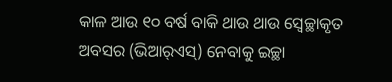କାଳ ଆଉ ୧୦ ବର୍ଷ ବାକି ଥାଉ ଥାଉ ସ୍ବେଚ୍ଛାକୃତ ଅବସର (ଭିଆର୍‌ଏସ୍‌) ନେବାକୁ ଇଚ୍ଛା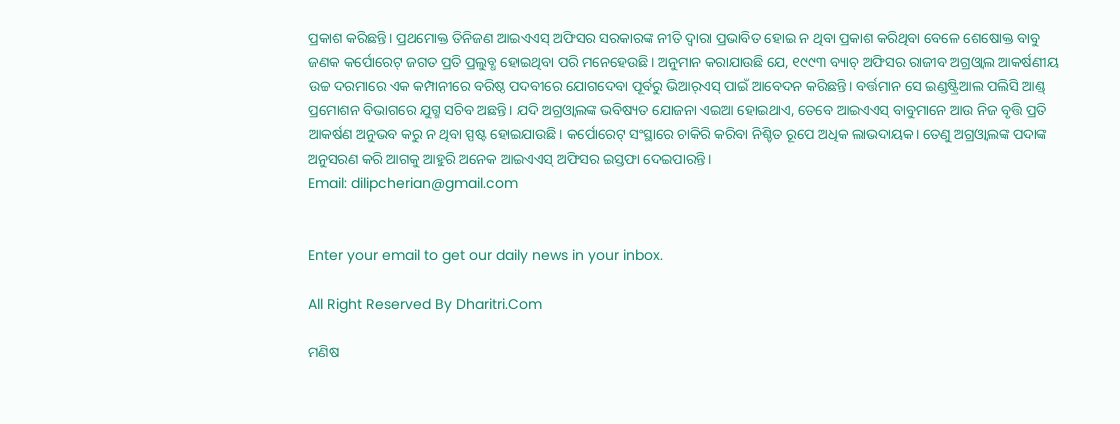ପ୍ରକାଶ କରିଛନ୍ତି। ପ୍ରଥମୋକ୍ତ ତିନିଜଣ ଆଇଏଏସ୍‌ ଅଫିସର ସରକାରଙ୍କ ନୀତି ଦ୍ୱାରା ପ୍ରଭାବିତ ହୋଇ ନ ଥିବା ପ୍ରକାଶ କରିଥିବା ବେଳେ ଶେଷୋକ୍ତ ବାବୁ ଜଣକ କର୍ପୋରେଟ୍‌ ଜଗତ ପ୍ରତି ପ୍ରଲୁବ୍ଧ ହୋଇଥିବା ପରି ମନେହେଉଛି। ଅନୁମାନ କରାଯାଉଛି ଯେ, ୧୯୯୩ ବ୍ୟାଚ୍‌ ଅଫିସର ରାଜୀବ ଅଗ୍ରଓ୍ବାଲ ଆକର୍ଷଣୀୟ ଉଚ୍ଚ ଦରମାରେ ଏକ କମ୍ପାନୀରେ ବରିଷ୍ଠ ପଦବୀରେ ଯୋଗଦେବା ପୂର୍ବରୁ ଭିଆର୍‌ଏସ୍‌ ପାଇଁ ଆବେଦନ କରିଛନ୍ତି। ବର୍ତ୍ତମାନ ସେ ଇଣ୍ଡଷ୍ଟ୍ରିଆଲ ପଲିସି ଆଣ୍ଡ୍‌ ପ୍ରମୋଶନ ବିଭାଗରେ ଯୁଗ୍ମ ସଚିବ ଅଛନ୍ତି। ଯଦି ଅଗ୍ରଓ୍ବାଲଙ୍କ ଭବିଷ୍ୟତ ଯୋଜନା ଏଇଆ ହୋଇଥାଏ, ତେବେ ଆଇଏଏସ୍‌ ବାବୁମାନେ ଆଉ ନିଜ ବୃତ୍ତି ପ୍ରତି ଆକର୍ଷଣ ଅନୁଭବ କରୁ ନ ଥିବା ସ୍ପଷ୍ଟ ହୋଇଯାଉଛି। କର୍ପୋରେଟ୍‌ ସଂସ୍ଥାରେ ଚାକିରି କରିବା ନିଶ୍ଚିତ ରୂପେ ଅଧିକ ଲାଭଦାୟକ। ତେଣୁ ଅଗ୍ରଓ୍ବାଲଙ୍କ ପଦାଙ୍କ ଅନୁସରଣ କରି ଆଗକୁ ଆହୁରି ଅନେକ ଆଇଏଏସ୍‌ ଅଫିସର ଇସ୍ତଫା ଦେଇପାରନ୍ତି।
Email: dilipcherian@gmail.com


Enter your email to get our daily news in your inbox.

All Right Reserved By Dharitri.Com

ମଣିଷ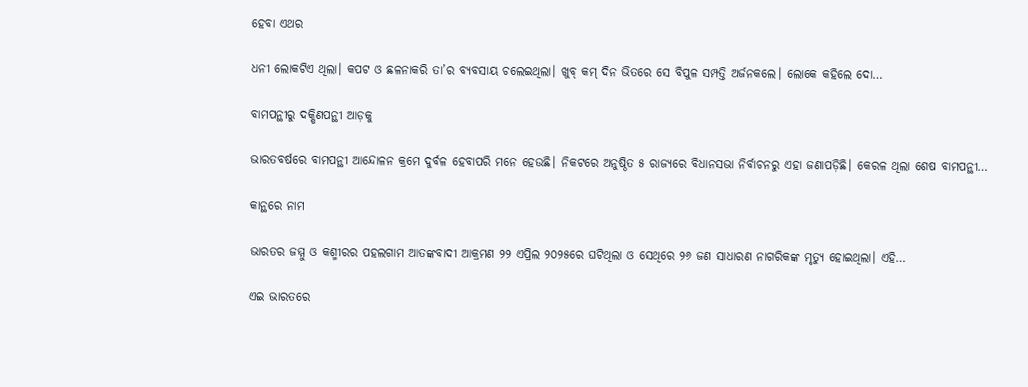ହେବା ଏଥର

ଧନୀ ଲୋକଟିଏ ଥିଲା। କପଟ ଓ ଛଳନାକରି ତା’ର ବ୍ୟବସାୟ ଚଲେଇଥିଲା। ଖୁବ୍‌ କମ୍‌ ଦିନ ଭିତରେ ସେ ବିପୁଳ ସମ୍ପତ୍ତି ଅର୍ଜନକଲେ। ଲୋକେ କହିଲେ ଦୋ…

ବାମପନ୍ଥୀରୁ ଦକ୍ଷିଣପନ୍ଥୀ ଆଡ଼କୁ

ଭାରତବର୍ଷରେ ବାମପନ୍ଥୀ ଆନ୍ଦୋଳନ କ୍ରମେ ଦୁର୍ବଳ ହେବାପରି ମନେ ହେଉଛି। ନିକଟରେ ଅନୁଷ୍ଠିତ ୫ ରାଜ୍ୟରେ ବିଧାନସଭା ନିର୍ବାଚନରୁ ଏହା ଜଣାପଡ଼ିଛି। କେରଳ ଥିଲା ଶେଷ ବାମପନ୍ଥୀ…

କାନ୍ଥରେ ନାମ

ଭାରତର ଜମ୍ମୁ ଓ କଶ୍ମୀରର ପହଲଗାମ ଆତଙ୍କବାଦୀ ଆକ୍ରମଣ ୨୨ ଏପ୍ରିଲ ୨୦୨୫ରେ ଘଟିଥିଲା ଓ ସେଥିରେ ୨୬ ଜଣ ସାଧାରଣ ନାଗରିକଙ୍କ ମୃତ୍ୟୁ ହୋଇଥିଲା। ଏହି…

ଏଇ ଭାରତରେ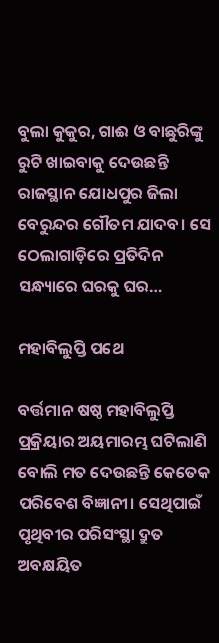ବୁଲା କୁକୁର, ଗାଈ ଓ ବାଛୁରିଙ୍କୁ ରୁଟି ଖାଇବାକୁ ଦେଉଛନ୍ତି ରାଜସ୍ଥାନ ଯୋଧପୁର ଜିଲା ବେରୁନ୍ଦର ଗୌତମ ଯାଦବ। ସେ ଠେଲାଗାଡ଼ିରେ ପ୍ରତିଦିନ ସନ୍ଧ୍ୟାରେ ଘରକୁ ଘର…

ମହାବିଲୁପ୍ତି ପଥେ

ବର୍ତ୍ତମାନ ଷଷ୍ଠ ମହାବିଲୁପ୍ତି ପ୍ରକ୍ରିୟାର ଅୟମାରମ୍ଭ ଘଟିଲାଣି ବୋଲି ମତ ଦେଉଛନ୍ତି କେତେକ ପରିବେଶ ବିଜ୍ଞାନୀ। ସେଥିପାଇଁ ପୃଥିବୀର ପରିସଂସ୍ଥା ଦ୍ରୁତ ଅବକ୍ଷୟିତ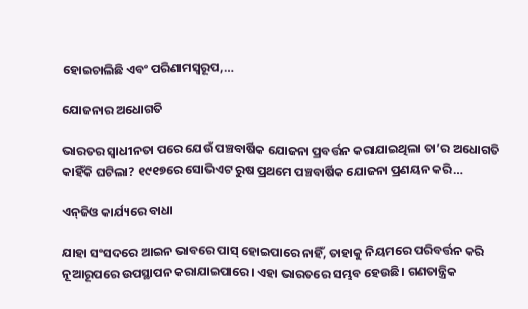ହୋଇଚାଲିଛି ଏବଂ ପରିଣାମସ୍ବରୂପ,…

ଯୋଜନାର ଅଧୋଗତି

ଭାରତର ସ୍ବାଧୀନତା ପରେ ଯେଉଁ ପଞ୍ଚବାର୍ଷିକ ଯୋଜନା ପ୍ରବର୍ତ୍ତନ କରାଯାଇଥିଲା ତା’ର ଅଧୋଗତି କାହିଁକି ଘଟିଲା? ୧୯୧୭ରେ ସୋଭିଏଟ ରୁଷ ପ୍ରଥମେ ପଞ୍ଚବାର୍ଷିକ ଯୋଜନା ପ୍ରଣୟନ କରି…

ଏନ୍‌ଜିଓ କାର୍ଯ୍ୟରେ ବାଧା

ଯାହା ସଂସଦରେ ଆଇନ ଭାବରେ ପାସ୍‌ ହୋଇପାରେ ନାହିଁ, ତାହାକୁ ନିୟମରେ ପରିବର୍ତ୍ତନ କରି ନୂଆରୂପରେ ଉପସ୍ଥାପନ କରାଯାଇପାରେ। ଏହା ଭାରତରେ ସମ୍ଭବ ହେଉଛି। ଗଣତାନ୍ତ୍ରିକ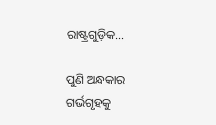ରାଷ୍ଟ୍ରଗୁଡ଼ିକ…

ପୁଣି ଅନ୍ଧକାର ଗର୍ଭଗୃହକୁ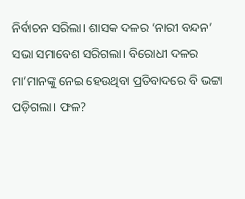ନିର୍ବାଚନ ସରିଲା। ଶାସକ ଦଳର ‘ନାରୀ ବନ୍ଦନ’ ସଭା ସମାବେଶ ସରିଗଲା। ବିରୋଧୀ ଦଳର ମା’ମାନଙ୍କୁ ନେଇ ହେଉଥିବା ପ୍ରତିବାଦରେ ବି ଭଟ୍ଟା ପଡ଼ିଗଲା। ଫଳ?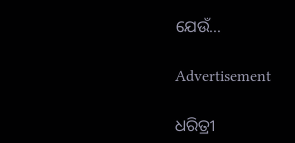ଯେଉଁ…

Advertisement

ଧରିତ୍ରୀ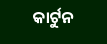କାର୍ଟୁନ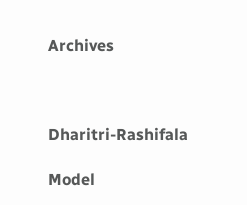Archives



Dharitri-Rashifala

Model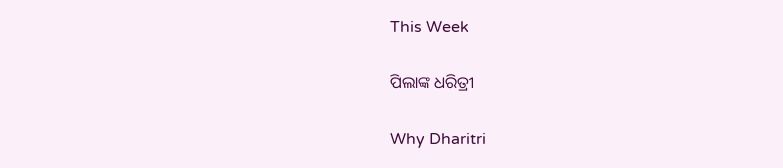This Week

ପିଲାଙ୍କ ଧରିତ୍ରୀ

Why Dharitri